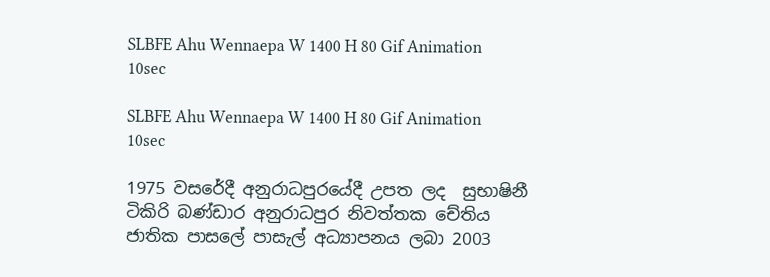SLBFE Ahu Wennaepa W 1400 H 80 Gif Animation 10sec

SLBFE Ahu Wennaepa W 1400 H 80 Gif Animation 10sec

1975 වසරේදී අනුරාධපුරයේදී උපත ලද  සුභාෂිනී ටිකිරි බණ්ඩාර අනුරාධපුර නිවත්තක චේතිය ජාතික පාසලේ පාසැල් අධ්‍යාපනය ලබා 2003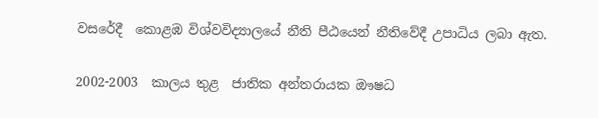වසරේදී  කොළඹ විශ්වවිද්‍යාලයේ නීති පීඨයෙන් නීතිවේදී උපාධිය ලබා ඇත.

2002-2003  කාලය තුළ  ජාතික අන්තරායක ඖෂධ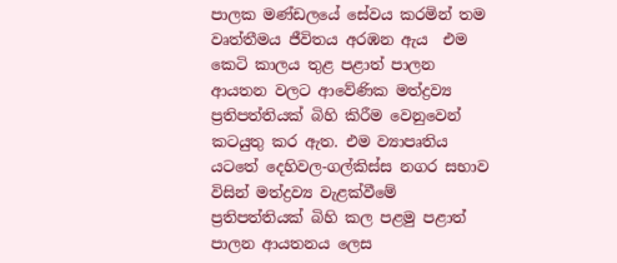පාලක මණ්ඩලයේ සේවය කරමින් තම වෘත්තීමය ජීවිතය අරඹන ඇය  එම  කෙටි කාලය තුළ පළාත් පාලන ආයතන වලට ආවේණික මත්ද්‍රව්‍ය ප්‍රතිපත්තියක් බිහි කිරීම වෙනුවෙන් කටයුතු කර ඇත. එම ව්‍යාපෘතිය යටතේ දෙහිවල-ගල්කිස්ස නගර සභාව විසින් මත්ද්‍රව්‍ය වැළක්වීමේ ප්‍රතිපත්තියක් බිහි කල පළමු පළාත් පාලන ආයතනය ලෙස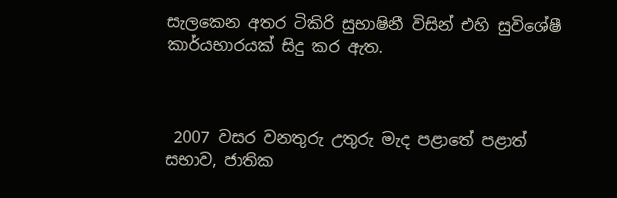සැලකෙන අතර ටිකිරි සුභාෂිනී විසින් එහි සුවිශේෂී කාර්යභාරයක් සිදු කර ඇත.



 2007 වසර වනතුරු උතුරු මැද පළාතේ පළාත්  සභාව, ජාතික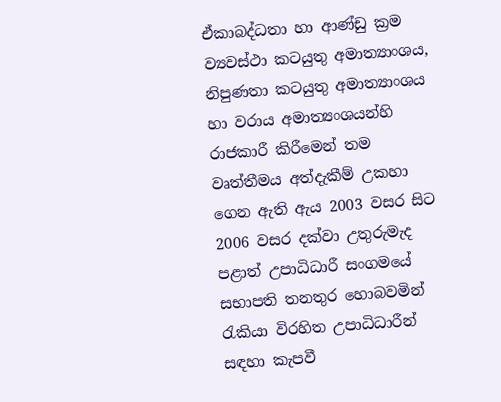ඒකාබද්ධතා හා ආණ්ඩු ක්‍රම ව්‍යවස්ථා කටයුතු අමාත්‍යාංශය, නිපුණතා කටයුතු අමාත්‍යාංශය හා වරාය අමාත්‍යංශයන්හි  රාජකාරී කිරීමෙන් තම වෘත්තීමය අත්දැකීම් උකහා ගෙන ඇති ඇය 2003 වසර සිට 2006 වසර දක්වා උතුරුමැද පළාත් උපාධිධාරී සංගමයේ සභාපති තනතුර හොබවමින් රැකියා විරහිත උපාධිධාරීන් සඳහා කැපවී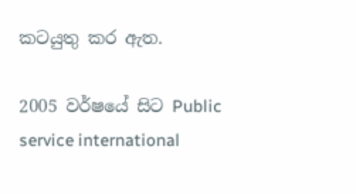කටයුතු කර ඇත.

2005 වර්ෂයේ සිට Public service international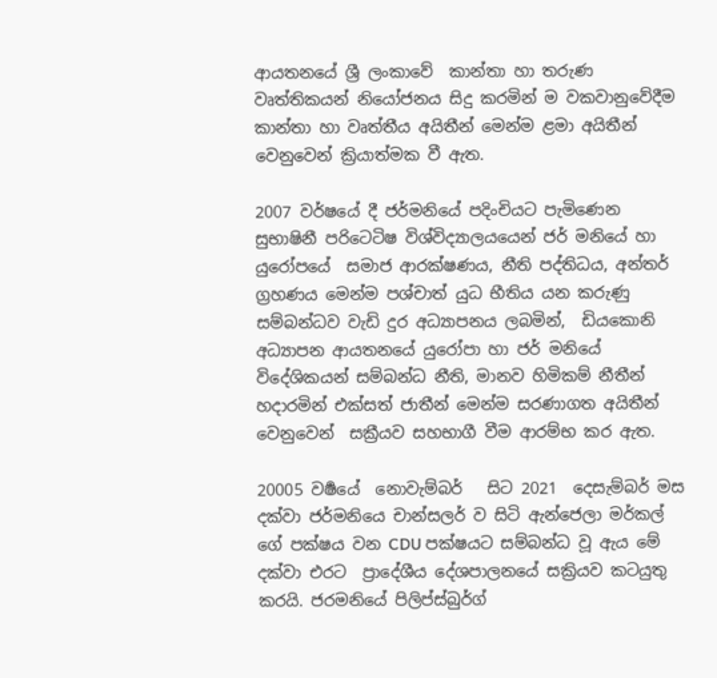ආයතනයේ ශ්‍රී ලංකාවේ  කාන්තා හා තරුණ වෘත්තිකයන් නියෝජනය සිදු කරමින් ම වකවානුවේදීම කාන්තා හා වෘත්තීය අයිතීන් මෙන්ම ළමා අයිතීන් වෙනුවෙන් ක්‍රියාත්මක වී ඇත.

2007 වර්ෂයේ දී ජර්මනියේ පදිංචියට පැමිණෙන සුභාෂිනී පරිටෙටිෂ විශ්විද්‍යාලයයෙන් ජර් මනියේ හා යුරෝපයේ  සමාජ ආරක්ෂණය, නීති පද්තිධය, අන්තර් ග්‍රහණය මෙන්ම පශ්චාත් යුධ භීතිය යන කරුණු සම්බන්ධව වැඩි දුර අධ්‍යාපනය ලබමින්,  ඩියකොනි අධ්‍යාපන ආයතනයේ යුරෝපා හා ජර් මනියේ  විදේශිකයන් සම්බන්ධ නීති, මානව හිමිකම් නීතීන් හදාරමින් එක්සත් ජාතීන් මෙන්ම සරණාගත අයිතීන් වෙනුවෙන්  සක්‍රීයව සහභාගී වීම ආරම්භ කර ඇත.

20005 වර්‍ෂයේ  නොවැම්බර්   සිට 2021  දෙසැම්බර් මස දක්වා ජර්මනියෙ චාන්සලර් ව සිටි ඇන්ජෙලා මර්කල් ගේ පක්ෂය වන CDU පක්ෂයට සම්බන්ධ වූ ඇය මේ දක්වා එරට  ප්‍රාදේශීය දේශපාලනයේ සක්‍රියව කටයුතු කරයි. ජරමනියේ පිලිප්ස්බුර්ග්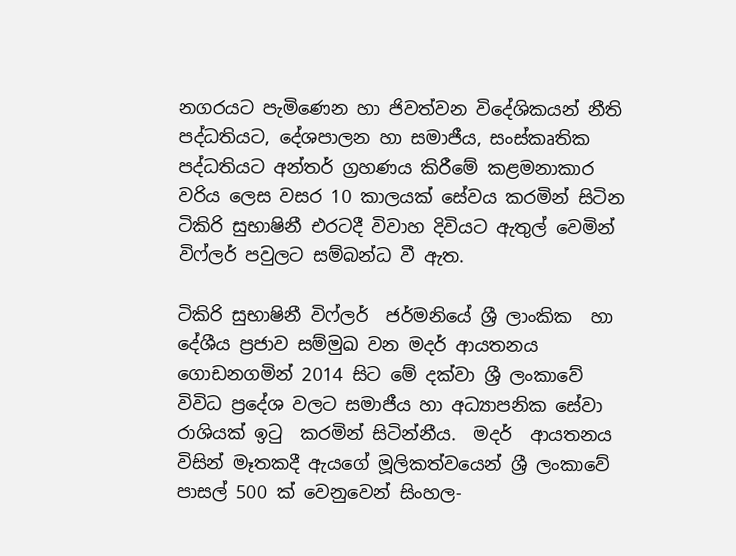නගරයට පැමිණෙන හා ජිවත්වන විදේශිකයන් නීති පද්ධතියට, දේශපාලන හා සමාජීය, සංස්කෘතික පද්ධතියට අන්තර් ග්‍රහණය කිරීමේ කළමනාකාර වරිය ලෙස වසර 10 කාලයක් සේවය කරමින් සිටින ටිකිරි සුභාෂිනී එරටදී විවාහ දිවියට ඇතුල් වෙමින් විෆ්ලර් පවුලට සම්බන්ධ වී ඇත.

ටිකිරි සුභාෂිනී විෆ්ලර්  ජර්මනියේ ශ්‍රී ලාංකික  හා දේශීය ප්‍රජාව සම්මුඛ වන මදර් ආයතනය ගොඩනගමින් 2014 සිට මේ දක්වා ශ්‍රී ලංකාවේ විවිධ ප්‍රදේශ වලට සමාජීය හා අධ්‍යාපනික සේවා රාශියක් ඉටු  කරමින් සිටින්නීය.  මදර්  ආයතනය විසින් මෑතකදී ඇයගේ මූලිකත්වයෙන් ශ්‍රී ලංකාවේ පාසල් 500 ක් වෙනුවෙන් සිංහල-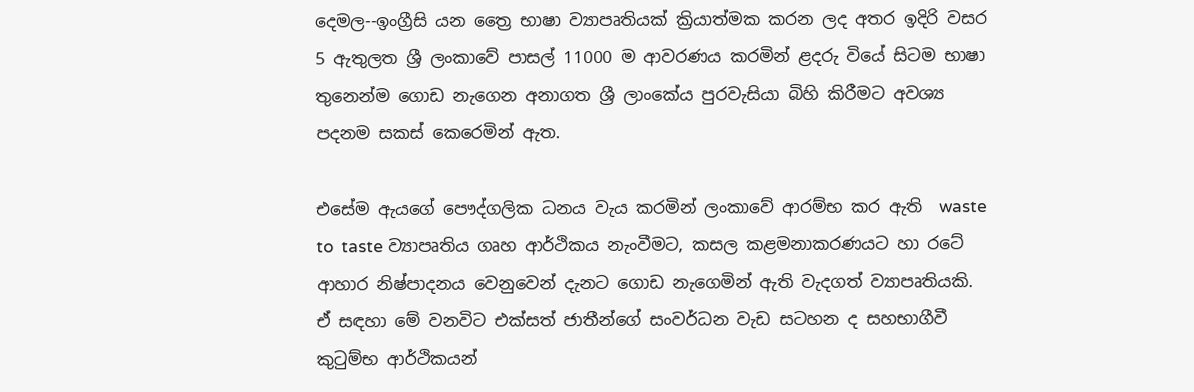දෙමල--ඉංග්‍රීසි යන ත්‍රෛ භාෂා ව්‍යාපෘතියක් ක්‍රියාත්මක කරන ලද අතර ඉදිරි වසර 5 ඇතුලත ශ්‍රී ලංකාවේ පාසල් 11000 ම ආවරණය කරමින් ළදරු වියේ සිටම භාෂා තුනෙන්ම ගොඩ නැගෙන අනාගත ශ්‍රී ලාංකේය පුරවැසියා බිහි කිරීමට අවශ්‍ය පදනම සකස් කෙරෙමින් ඇත.

එසේම ඇයගේ පෞද්ගලික ධනය වැය කරමින් ලංකාවේ ආරම්භ කර ඇති  waste  to  taste ව්‍යාපෘතිය ගෘහ ආර්ථිකය නැංවීමට, කසල කළමනාකරණයට හා රටේ ආහාර නිෂ්පාදනය වෙනුවෙන් දැනට ගොඩ නැගෙමින් ඇති වැදගත් ව්‍යාපෘතියකි.  ඒ සඳහා මේ වනවිට එක්සත් ජාතීන්ගේ සංවර්ධන වැඩ සටහන ද සහභාගීවී කුටුම්භ ආර්ථිකයන්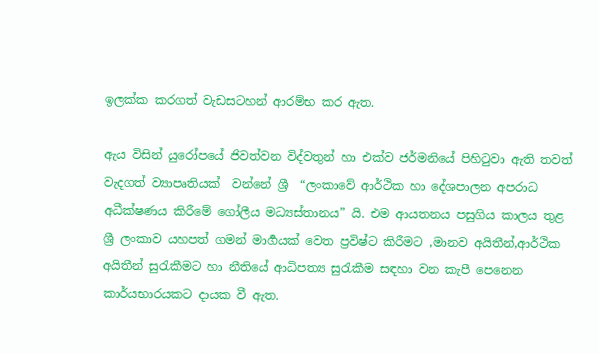ඉලක්ක කරගත් වැඩසටහන් ආරම්භ කර ඇත.

ඇය විසින් යුරෝපයේ ජිවත්වන විද්වතුන් හා එක්ව ජර්මනියේ පිහිටුවා ඇති තවත්  වැදගත් ව්‍යාපෘතියක්  වන්නේ ශ්‍රී  “ලංකාවේ ආර්ථික හා දේශපාලන අපරාධ අධීක්ෂණය කිරීමේ ගෝලීය මධ්‍යස්තානය” යි. එම ආයතනය පසුගිය කාලය තුළ  ශ්‍රී ලංකාව යහපත් ගමන් මාර්‍ගයක් වෙත ප්‍රවිෂ්ට කිරීමට ,මානව අයිතීන්,ආර්ථික අයිතීන් සුරැකීමට හා නීතියේ ආධිපත්‍ය සුරැකීම සඳහා වන කැපී පෙනෙන කාර්යභාරයකට දායක වී ඇත.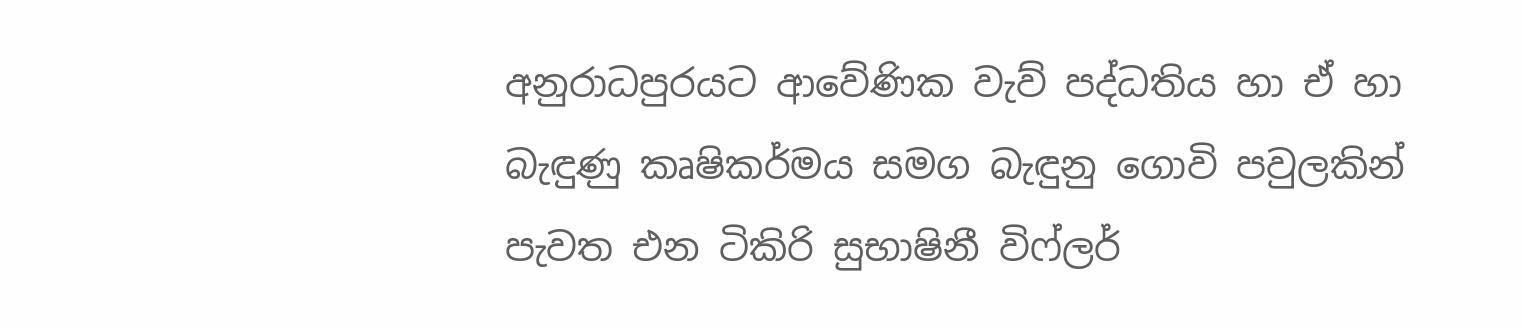අනුරාධපුරයට ආවේණික වැව් පද්ධතිය හා ඒ හා බැඳුණු කෘෂිකර්මය සමග බැඳුනු ගොවි පවුලකින් පැවත එන ටිකිරි සුභාෂිනී විෆ්ලර්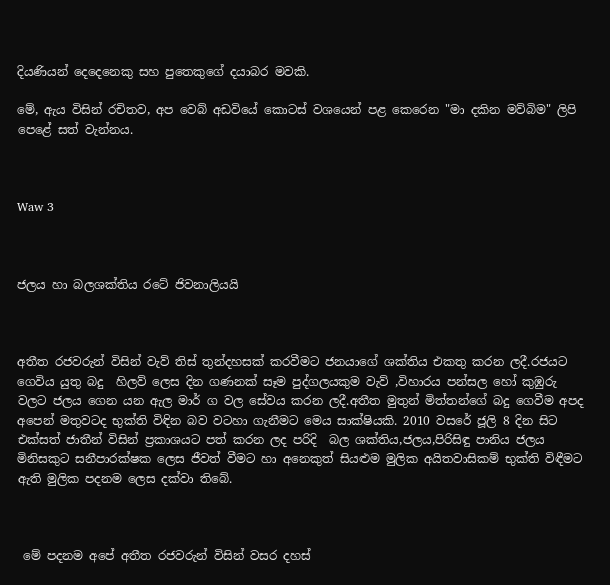දියණියන් දෙදෙනෙකු සහ පුතෙකුගේ දයාබර මවකි.

මේ, ඇය විසින් රචිතව, අප වෙබ් අඩවියේ කොටස් වශයෙන් පළ කෙරෙන "මා දකින මව්බිම" ලිපි පෙළේ සත් වැන්නය.



Waw 3



ජලය හා බලශක්තිය රටේ ජිවනාලියයි



අතීත රජවරුන් විසින් වැව් තිස් තුන්දහසක් කරවීමට ජනයාගේ ශක්තිය එකතු කරන ලදී.රජයට ගෙවිය යුතු බදු  හිලව් ලෙස දින ගණනක් සෑම පුද්ගලයකුම වැව්‍ ,විහාරය පන්සල හෝ කුඹුරු වලට ජලය ගෙන යන ඇල මාර් ග වල සේවය කරන ලදී.අතීත මුතුන් මිත්තන්ගේ බදු ගෙවීම අපද අපෙන් මතුවටද භුක්ති විඳින බව වටහා ගැනීමට මෙය සාක්ෂියකි. 2010 වසරේ ජූලි 8 දින සිට එක්සත් ජාතීන් විසින් ප්‍රකාශයට පත් කරන ලද පරිදි  බල ශක්තිය,ජලය,පිරිසිඳු පානිය ජලය මිනිසකුට සනීපාරක්ෂක ලෙස ජීවත් වීමට හා අනෙකුත් සියළුම මුලික අයිතවාසිකම් භුක්ති විඳීමට ඇති මුලික පදනම ලෙස දක්වා තිබේ.



 මේ පදනම අපේ අතීත රජවරුන් විසින් වසර දහස්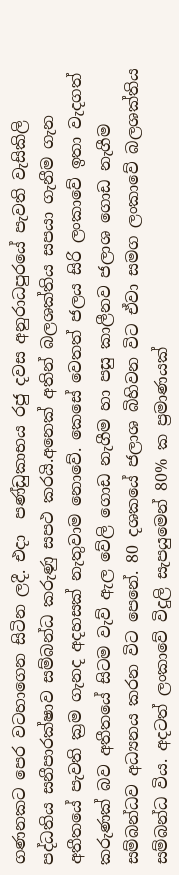ගණනකට පෙර වටහාගෙන සිටින ලදී. එදා  පණ්ඩුකාභය රජු දවස අනුරාධපුරයේ පැවති වැසිකිලි පද්ධතිය සනීපාරක්ෂාව සම්බන්ධ කරුණු සපථ කරයි.අනෙක් අතින් බලශක්තිය සපයා ගැනීම ගැන අතීතයේ පැවති ක්‍රම ගැනද අදහසක් නැතුවාම නොවේ. කෙසේ වෙතත් ජලය සිරි ලංකාවේ ඉතා වැදගත් කරුණක් බව අතීතයේ සිටම වැව් ඇල වේලි ගොඩ නැගීම හා පසු කාලීනව ජලාශ ගොඩ නැගීම සම්බන්ධව අධ්‍යනය කරන විට පෙනේ. 80 දශකයේ ජලාශ බිහිවන විට ඒවා සමග ලංකාවේ බලශක්තිය සම්බන්ධ විය. අදටත් ලංකාවේ විදුලි සැපයුමෙන් 80% ක ප්‍රමාණයක්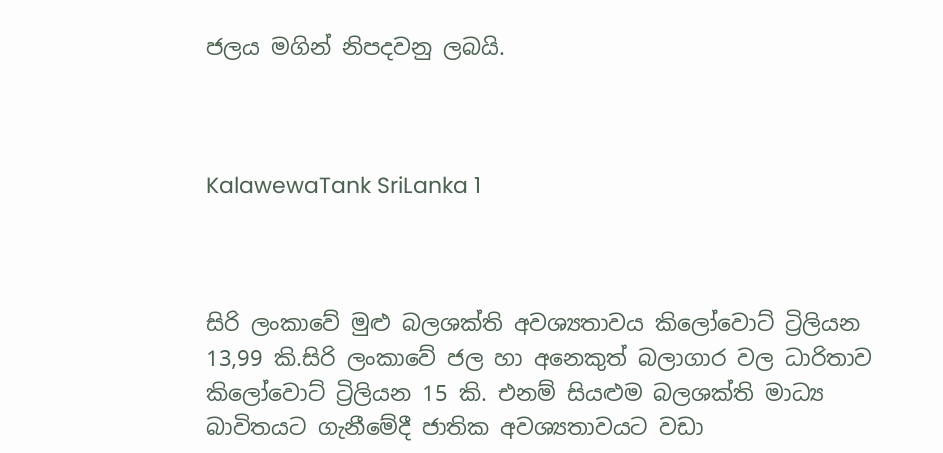ජලය මගින් නිපදවනු ලබයි.



KalawewaTank SriLanka 1



සිරි ලංකාවේ මුළු බලශක්ති අවශ්‍යතාවය කිලෝවොට් ට්‍රිලියන 13,99 කි.සිරි ලංකාවේ ජල හා අනෙකුත් බලාගාර වල ධාරිතාව කිලෝවොට් ට්‍රිලියන 15 කි. එනම් සියළුම බලශක්ති මාධ්‍ය බාවිතයට ගැනීමේදී ජාතික අවශ්‍යතාවයට වඩා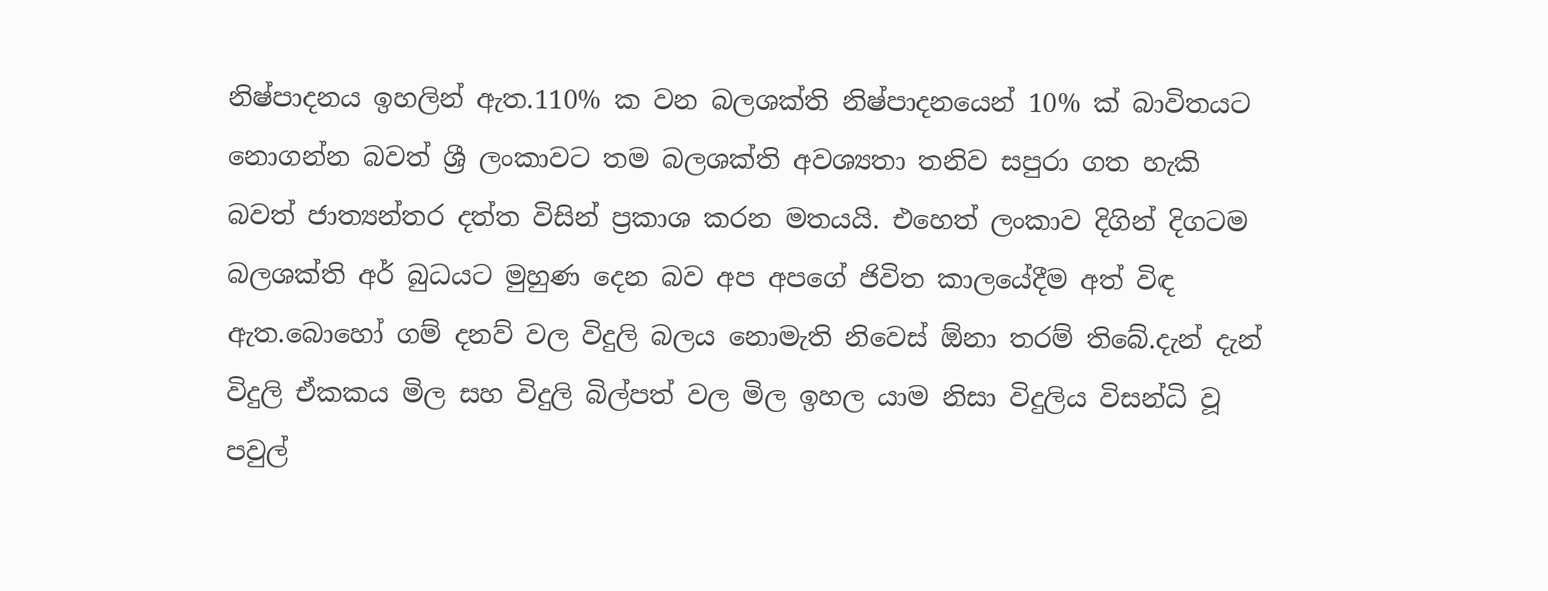නිෂ්පාදනය ඉහලින් ඇත.110% ක වන බලශක්ති නිෂ්පාදනයෙන් 10% ක් බාවිතයට නොගන්න බවත් ශ්‍රී ලංකාවට තම බලශක්ති අවශ්‍යතා තනිව සපුරා ගත හැකි බවත් ජාත්‍යන්තර දත්ත විසින් ප්‍රකාශ කරන මතයයි. එහෙත් ලංකාව දිගින් දිගටම බලශක්ති අර් බුධයට මුහුණ දෙන බව අප අපගේ ජිවිත කාලයේදීම අත් විඳ ඇත.බොහෝ ගම් දනව් වල විදුලි බලය නොමැති නිවෙස් ඕනා තරම් තිබේ.දැන් දැන් විදුලි ඒකකය මිල සහ විදුලි බිල්පත් වල මිල ඉහල යාම නිසා විදුලිය විසන්ධි වූ පවුල්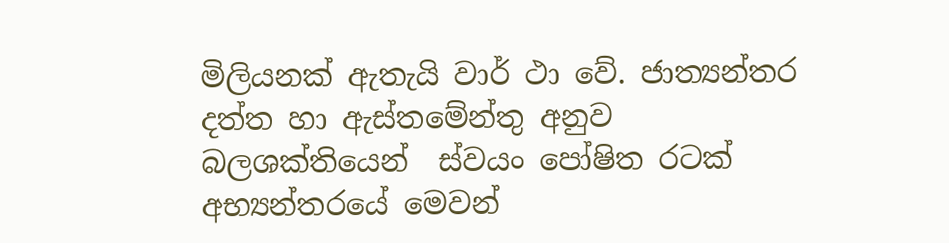මිලියනක් ඇතැයි වාර් ථා වේ. ජාත්‍යන්තර දත්ත හා ඇස්තමේන්තු අනුව  බලශක්තියෙන්  ස්වයං පෝෂිත රටක් අභ්‍යන්තරයේ මෙවන්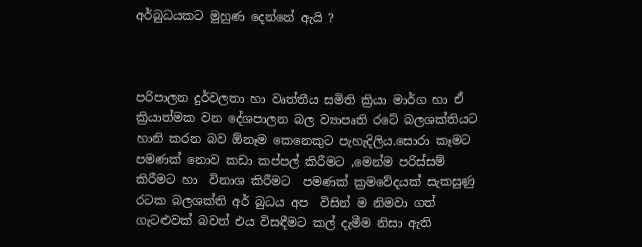අර්බුධයකට මුහුණ දෙන්නේ ඇයි ?



පරිපාලන දුර්වලතා හා වෘත්තීය සමිති ක්‍රියා මාර්ග හා ඒ ක්‍රියාත්මක වන දේශපාලන බල ව්‍යාපෘති රටේ බලශක්තියට හානි කරන බව ඕනෑම කෙනෙකුට පැහැදිලිය.සොරා කෑමට  පමණක් නොව කඩා කප්පල් කිරීමට ,මෙන්ම පරිස්සම් කිරීමට හා  විනාශ කිරීමට  පමණක් ක්‍රමවේදයක් සැකසුණු රටක බලශක්ති අර් බුධය අප  විසින් ම නිමවා ගත් ගැටළුවක් බවත් එය විසඳීමට කල් දැමීම නිසා ඇති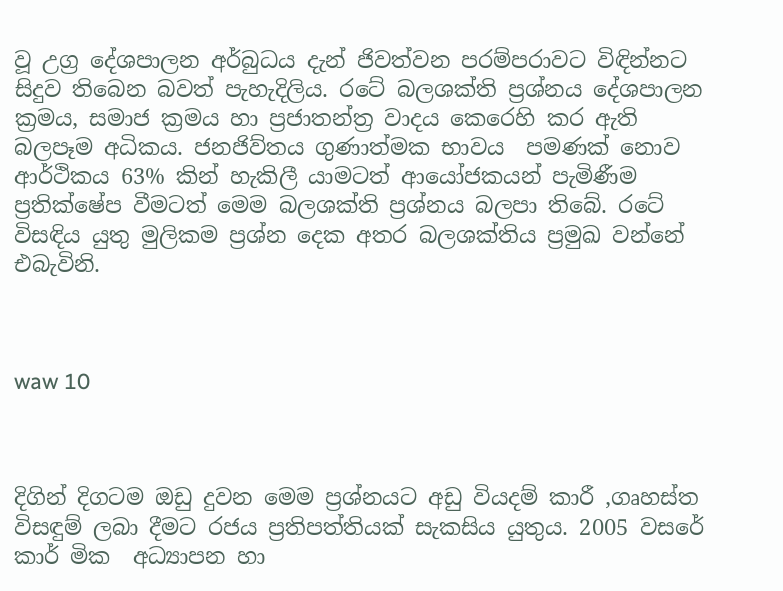වූ උග්‍ර දේශපාලන අර්බුධය දැන් ජිවත්වන පරම්පරාවට විඳින්නට සිදුව තිබෙන බවත් පැහැදිලිය. රටේ බලශක්ති ප්‍රශ්නය දේශපාලන ක්‍රමය, සමාජ ක්‍රමය හා ප්‍රජාතන්ත්‍ර වාදය කෙරෙහි කර ඇති බලපෑම අධිකය. ජනජිව්තය ගුණාත්මක භාවය  පමණක් නොව ආර්ථිකය 63% කින් හැකිලී යාමටත් ආයෝජකයන් පැමිණීම ප්‍රතික්ෂේප වීමටත් මෙම බලශක්ති ප්‍රශ්නය බලපා තිබේ. රටේ විසඳිය යුතු මුලිකම ප්‍රශ්න දෙක අතර බලශක්තිය ප්‍රමුඛ වන්නේ එබැවිනි.



waw 10



දිගින් දිගටම ඔඩු දුවන මෙම ප්‍රශ්නයට අඩු වියදම් කාරී ,ගෘහස්ත විසඳුම් ලබා දීමට රජය ප්‍රතිපත්තියක් සැකසිය යුතුය. 2005 වසරේ කාර් මික  අධ්‍යාපන හා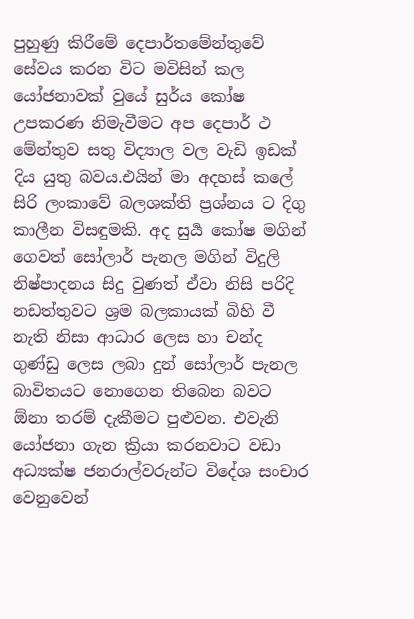පුහුණු කිරීමේ දෙපාර්තමේන්තුවේ සේවය කරන විට මවිසින් කල යෝජනාවක් වුයේ සුර්ය කෝෂ උපකරණ නිමැවීමට අප දෙපාර් ථ මේන්තුව සතු විද්‍යාල වල වැඩි ඉඩක් දිය යුතු බවය.එයින් මා අදහස් කලේ සිරි ලංකාවේ බලශක්ති ප්‍රශ්නය ට දිගු කාලීන විසඳුමකි. අද සුර්‍ය කෝෂ මගින් ගෙවත් සෝලාර් පැනල මගින් විදුලි නිෂ්පාදනය සිදු වුණත් ඒවා නිසි පරිදි නඩත්තුවට ශ්‍රම බලකායක් බිහි වී නැති නිසා ආධාර ලෙස හා චන්ද ගුණ්ඩු ලෙස ලබා දුන් සෝලාර් පැනල බාවිතයට නොගෙන තිබෙන බවට ඕනා තරම් දැකීමට පුළුවන. එවැනි යෝජනා ගැන ක්‍රියා කරනවාට වඩා අධ්‍යක්ෂ ජනරාල්වරුන්ට විදේශ සංචාර වෙනුවෙන්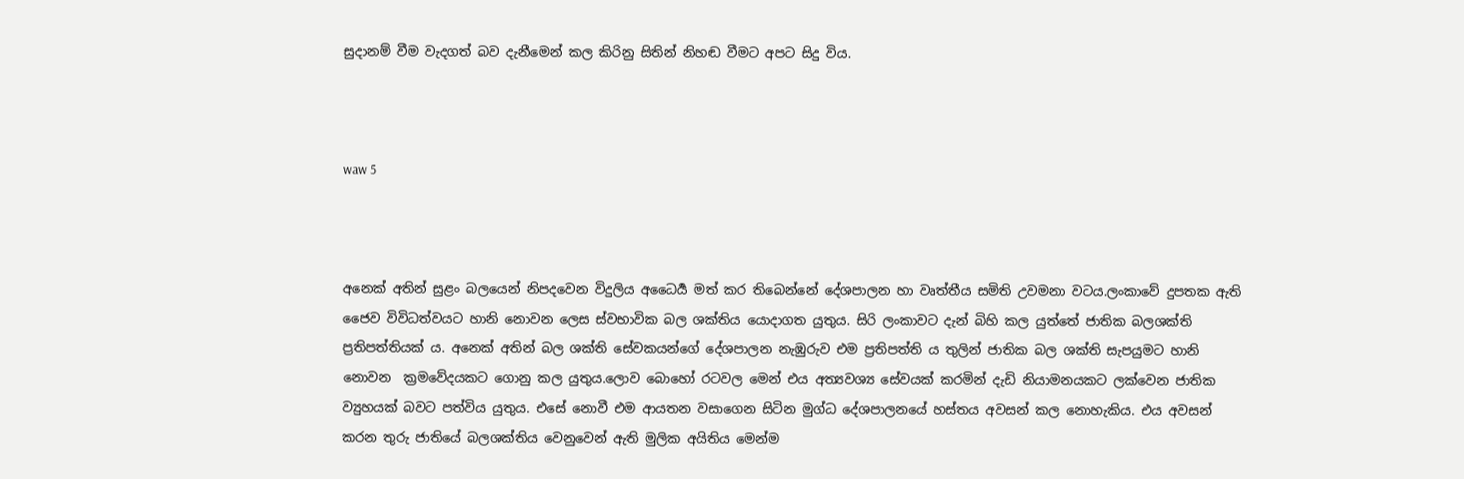සුදානම් වීම වැදගත් බව දැනීමෙන් කල කිරිනු සිතින් නිහඬ වීමට අපට සිදු විය.



waw 5



අනෙක් අතින් සුළං බලයෙන් නිපදවෙන විදුලිය අධෛර්‍ය මත් කර තිබෙන්නේ දේශපාලන හා වෘත්තීය සමිති උවමනා වටය.ලංකාවේ දුපතක ඇති ජෛව විවිධත්වයට හානි නොවන ලෙස ස්වභාවික බල ශක්තිය යොදාගත යුතුය. සිරි ලංකාවට දැන් බිහි කල යුත්තේ ජාතික බලශක්ති ප්‍රතිපත්තියක් ය. අනෙක් අතින් බල ශක්ති සේවකයන්ගේ දේශපාලන නැඹුරුව එම ප්‍රතිපත්ති ය තුලින් ජාතික බල ශක්ති සැපයුමට හානි නොවන  ක්‍රමවේදයකට ගොනු කල යුතුය.ලොව බොහෝ රටවල මෙන් එය අත්‍යවශ්‍ය සේවයක් කරමින් දැඩි නියාමනයකට ලක්වෙන ජාතික ව්‍යුහයක් බවට පත්විය යුතුය. එසේ නොවී එම ආයතන වසාගෙන සිටින මුග්ධ දේශපාලනයේ හස්තය අවසන් කල නොහැකිය. එය අවසන් කරන තුරු ජාතියේ බලශක්තිය වෙනුවෙන් ඇති මුලික අයිතිය මෙන්ම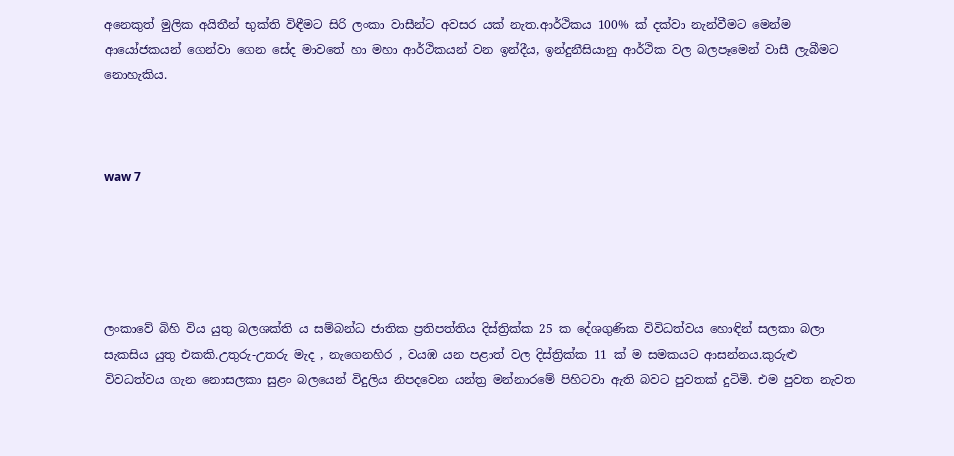අනෙකුත් මුලික අයිතීන් භුක්ති විඳීමට සිරි ලංකා වාසීන්ට අවසර යක් නැත.ආර්ථිකය 100% ක් දක්වා නැන්වීමට මෙන්ම ආයෝජකයන් ගෙන්වා ගෙන සේද මාවතේ හා මහා ආර්ථිකයන් වන ඉන්දීය, ඉන්දුනීසියානු ආර්ථික වල බලපෑමෙන් වාසී ලැබීමට නොහැකිය.



waw 7





ලංකාවේ බිහි විය යුතු බලශක්ති ය සම්බන්ධ ජාතික ප්‍රතිපත්තිය දිස්ත්‍රික්ක 25 ක දේශගුණික විවිධත්වය හොඳින් සලකා බලා සැකසිය යුතු එකකි.උතුරු-උතරු මැද , නැගෙනහිර , වයඹ යන පළාත් වල දිස්ත්‍රික්ක 11 ක් ම සමකයට ආසන්නය.කුරුළු විවධත්වය ගැන නොසලකා සුළං බලයෙන් විදුලිය නිපදවෙන යන්ත්‍ර මන්නාරමේ පිහිටවා ඇති බවට පුවතක් දුටිමි. එම පුවත නැවත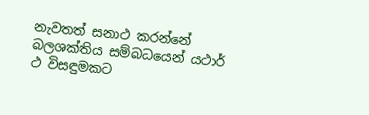නැවතත් සනාථ කරන්නේ බලශක්තිය සම්බධයෙන් යථාර් ථ විසඳුමකට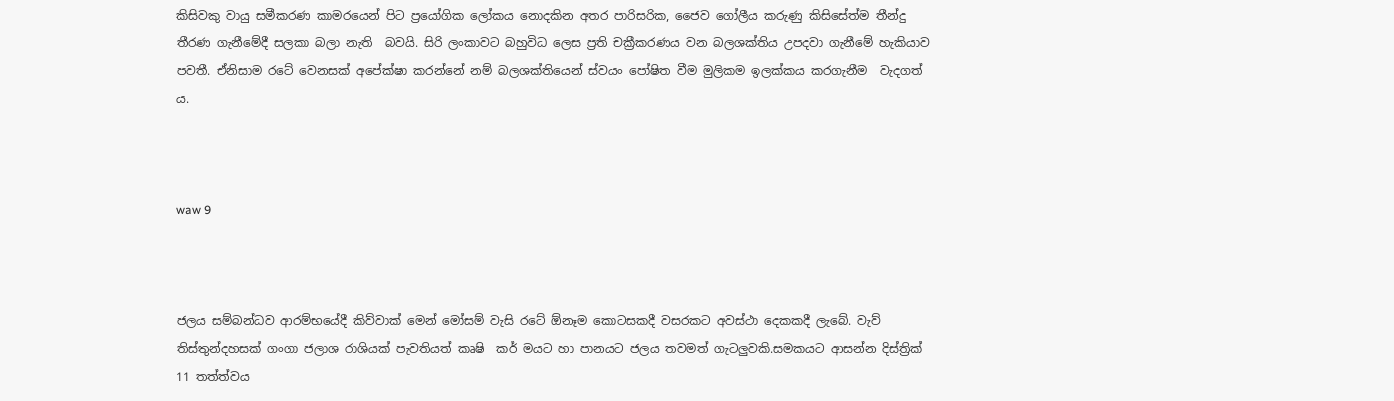කිසිවකු වායු සමීකරණ කාමරයෙන් පිට ප්‍රයෝගික ලෝකය නොදකින අතර පාරිසරික, ජෛව ගෝලීය කරුණු කිසිසේත්ම තීන්දු තීරණ ගැනීමේදී සලකා බලා නැති  බවයි. සිරි ලංකාවට බහුවිධ ලෙස ප්‍රති චක්‍රීකරණය වන බලශක්තිය උපදවා ගැනීමේ හැකියාව පවතී. ඒනිසාම රටේ වෙනසක් අපේක්ෂා කරන්නේ නම් බලශක්තියෙන් ස්වයං පෝෂිත වීම මුලිකම ඉලක්කය කරගැනීම  වැදගත් ය.



waw 9



ජලය සම්බන්ධව ආරම්භයේදී කිව්වාක් මෙන් මෝසම් වැසි රටේ ඕනෑම කොටසකදී වසරකට අවස්ථා දෙකකදී ලැබේ. වැව් තිස්තුන්දහසක් ගංගා ජලාශ රාශියක් පැවතියත් කෘෂි  කර් මයට හා පානයට ජලය තවමත් ගැටලුවකි.සමකයට ආසන්න දිස්ත්‍රික් 11 තත්ත්වය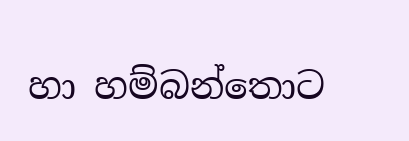හා හම්බන්තොට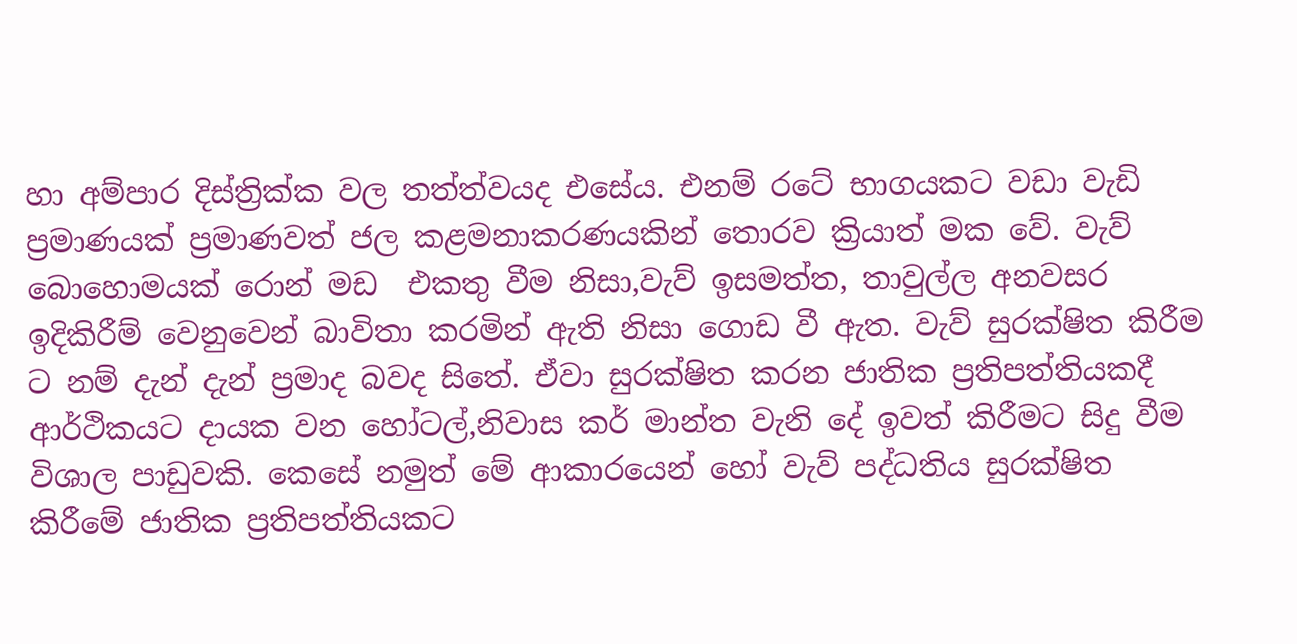හා අම්පාර දිස්ත්‍රික්ක වල තත්ත්වයද එසේය. එනම් රටේ භාගයකට වඩා වැඩි ප්‍රමාණයක් ප්‍රමාණවත් ජල කළමනාකරණයකින් තොරව ක්‍රියාත් මක වේ. වැව් බොහොමයක් රොන් මඩ  එකතු වීම නිසා,වැව් ඉසමත්ත, තාවුල්ල අනවසර  ඉදිකිරීම් වෙනුවෙන් බාවිතා කරමින් ඇති නිසා ගොඩ වී ඇත. වැව් සුරක්ෂිත කිරීම ට නම් දැන් දැන් ප්‍රමාද බවද සිතේ. ඒවා සුරක්ෂිත කරන ජාතික ප්‍රතිපත්තියකදී ආර්ථිකයට දායක වන හෝටල්,නිවාස කර් මාන්ත වැනි දේ ඉවත් කිරීමට සිදු වීම විශාල පාඩුවකි. කෙසේ නමුත් මේ ආකාරයෙන් හෝ වැව් පද්ධතිය සුරක්ෂිත කිරීමේ ජාතික ප්‍රතිපත්තියකට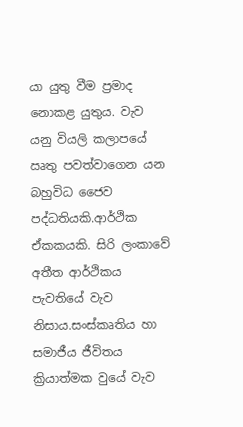යා යුතු වීම ප්‍රමාද නොකළ යුතුය. වැව යනු වියලි කලාපයේ ඍතු පවත්වාගෙන යන බහුවිධ ජෛව පද්ධතියකි.ආර්ථික ඒකකයකි. සිරි ලංකාවේ අතීත ආර්ථිකය පැවතියේ වැව නිසාය.සංස්කෘතිය හා සමාජීය ජීවිතය ක්‍රියාත්මක වුයේ වැව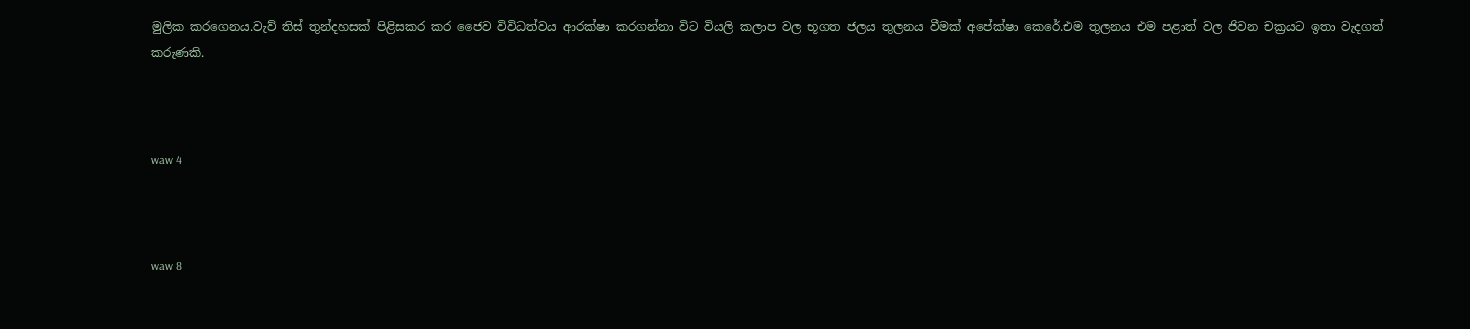මුලික කරගෙනය.වැව් තිස් තුන්දහසක් පිළිසකර කර ජෛව විවිධත්වය ආරක්ෂා කරගන්නා විට වියලි කලාප වල භූගත ජලය තුලනය වීමක් අපේක්ෂා කෙරේ.එම තුලනය එම පළාත් වල ජිවන චක්‍රයට ඉතා වැදගත් කරුණකි.



waw 4



waw 8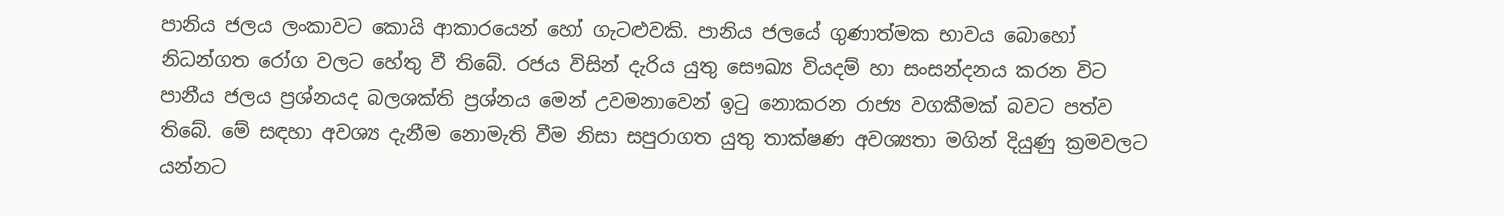පානිය ජලය ලංකාවට කොයි ආකාරයෙන් හෝ ගැටළුවකි. පානිය ජලයේ ගුණාත්මක භාවය බොහෝ නිධන්ගත රෝග වලට හේතු වී තිබේ. රජය විසින් දැරිය යුතු සෞඛ්‍ය වියදම් හා සංසන්දනය කරන විට පානීය ජලය ප්‍රශ්නයද බලශක්ති ප්‍රශ්නය මෙන් උවමනාවෙන් ඉටු නොකරන රාජ්‍ය වගකීමක් බවට පත්ව තිබේ. මේ සඳහා අවශ්‍ය දැනීම නොමැති වීම නිසා සපුරාගත යුතු තාක්ෂණ අවශ්‍යතා මගින් දියුණු ක්‍රමවලට යන්නට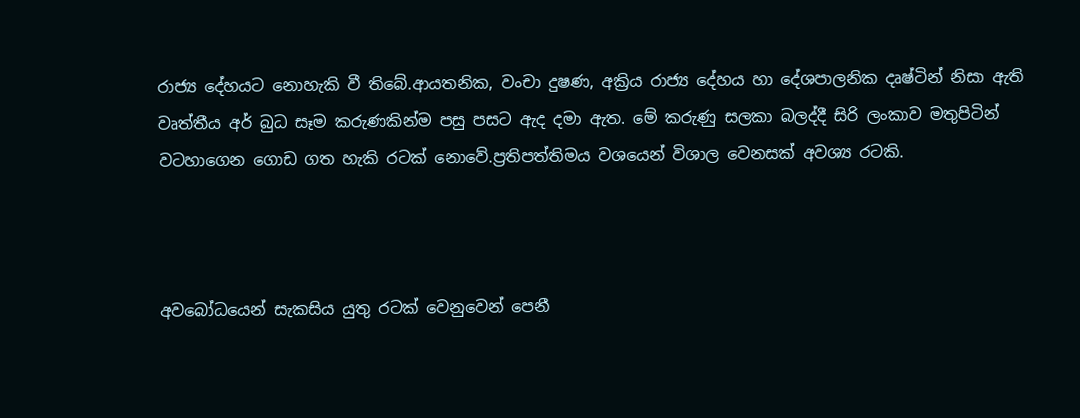රාජ්‍ය දේහයට නොහැකි වී තිබේ.ආයතනික, වංචා දුෂණ, අක්‍රිය රාජ්‍ය දේහය හා දේශපාලනික දෘෂ්ටින් නිසා ඇති වෘත්තීය අර් බුධ සෑම කරුණකින්ම පසු පසට ඇද දමා ඇත. මේ කරුණු සලකා බලද්දී සිරි ලංකාව මතුපිටින් වටහාගෙන ගොඩ ගත හැකි රටක් නොවේ.ප්‍රතිපත්තිමය වශයෙන් විශාල වෙනසක් අවශ්‍ය රටකි.



අවබෝධයෙන් සැකසිය යුතු රටක් වෙනුවෙන් පෙනී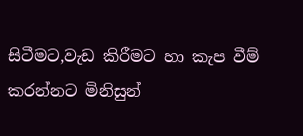සිටීමට,වැඩ කිරීමට හා කැප වීම් කරන්නට මිනිසුන්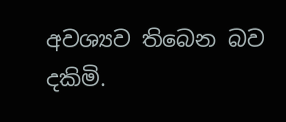අවශ්‍යව තිබෙන බව දකිමි.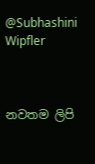@Subhashini Wipfler



නවතම ලිපි